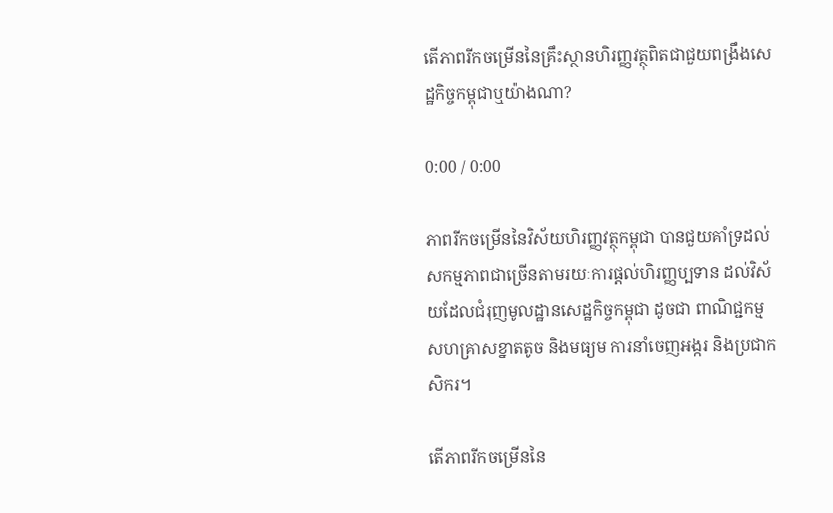តើភាពរីកចម្រើននៃគ្រឹះស្ថានហិរញ្ញវត្ថុពិតជាជួយពង្រឹងសេដ្ឋកិច្ចកម្ពុជាឬយ៉ាងណា?

0:00 / 0:00

ភាពរីកចម្រើននៃវិស័យហិរញ្ញវត្ថុកម្ពុជា បានជួយគាំទ្រដល់សកម្មភាពជាច្រើនតាមរយៈការផ្ដល់ហិរញ្ញប្បទាន ដល់វិស័យដែលជំរុញមូលដ្ឋានសេដ្ឋកិច្ចកម្ពុជា ដូចជា ពាណិជ្ជកម្ម សហគ្រាសខ្នាតតូច និងមធ្យម ការនាំចេញអង្ករ និងប្រជាកសិករ។

តើភាពរីកចម្រើននៃ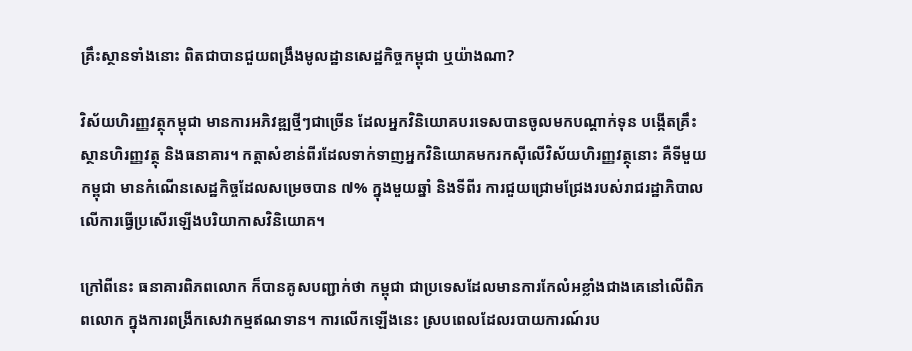គ្រឹះស្ថានទាំងនោះ ពិតជាបានជួយពង្រឹងមូលដ្ឋានសេដ្ឋកិច្ចកម្ពុជា ឬយ៉ាងណា?

វិស័យហិរញ្ញវត្ថុកម្ពុជា មានការអភិវឌ្ឍថ្មីៗជាច្រើន ដែលអ្នកវិនិយោគបរទេសបានចូលមកបណ្ដាក់ទុន បង្កើតគ្រឹះស្ថានហិរញ្ញវត្ថុ និងធនាគារ។ កត្តាសំខាន់ពីរដែលទាក់ទាញអ្នកវិនិយោគមករកស៊ីលើវិស័យហិរញ្ញវត្ថុនោះ គឺទីមួយ កម្ពុជា មានកំណើនសេដ្ឋកិច្ចដែលសម្រេចបាន ៧% ក្នុងមួយឆ្នាំ និងទីពីរ ការជួយជ្រោមជ្រែងរបស់រាជរដ្ឋាភិបាល លើការធ្វើប្រសើរឡើងបរិយាកាសវិនិយោគ។

ក្រៅពីនេះ ធនាគារពិភពលោក ក៏បានគូសបញ្ជាក់ថា កម្ពុជា ជាប្រទេសដែលមានការកែលំអខ្លាំងជាងគេនៅលើពិភពលោក ក្នុងការពង្រីកសេវាកម្មឥណទាន។ ការលើកឡើងនេះ ស្របពេលដែលរបាយការណ៍រប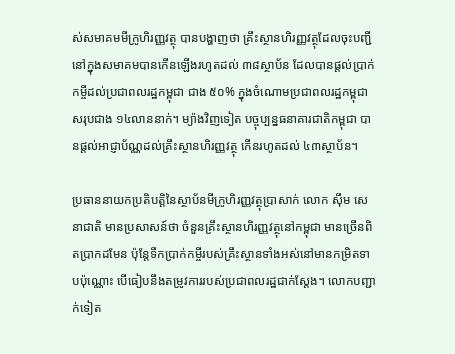ស់សមាគមមីក្រូហិរញ្ញវត្ថុ បានបង្ហាញថា គ្រឹះស្ថានហិរញ្ញវត្ថុដែលចុះបញ្ជីនៅក្នុងសមាគមបានកើនឡើងរហូតដល់ ៣៨ស្ថាប័ន ដែលបានផ្ដល់ប្រាក់កម្ចីដល់ប្រជាពលរដ្ឋកម្ពុជា ជាង ៥០% ក្នុងចំណោមប្រជាពលរដ្ឋកម្ពុជា សរុបជាង ១៤លាននាក់។ ម្យ៉ាងវិញទៀត បច្ចុប្បន្នធនាគារជាតិកម្ពុជា បានផ្ដល់អាជ្ញាប័ណ្ណដល់គ្រឹះស្ថានហិរញ្ញវត្ថុ កើនរហូតដល់ ៤៣ស្ថាប័ន។

ប្រធាននាយកប្រតិបត្តិនៃស្ថាប័នមីក្រូហិរញ្ញវត្ថុប្រាសាក់ លោក ស៊ឹម សេនាជាតិ មានប្រសាសន៍ថា ចំនួនគ្រឹះស្ថានហិរញ្ញវត្ថុនៅកម្ពុជា មានច្រើនពិតប្រាកដមែន ប៉ុន្តែទឹកប្រាក់កម្ចីរបស់គ្រឹះស្ថានទាំងអស់នៅមានកម្រិតទាបប៉ុណ្ណោះ បើធៀបនឹងតម្រូវការរបស់ប្រជាពលរដ្ឋជាក់ស្ដែង។ លោកបញ្ជាក់ទៀត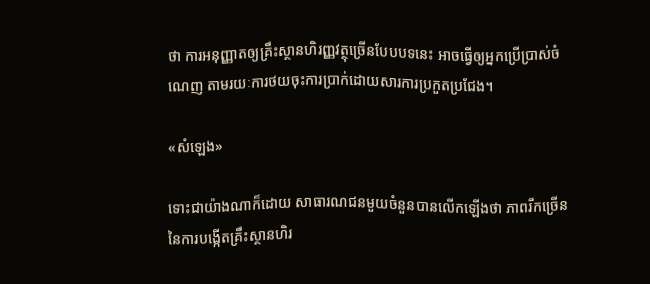ថា ការអនុញ្ញាតឲ្យគ្រឹះស្ថានហិរញ្ញវត្ថុច្រើនបែបបទនេះ អាចធ្វើឲ្យអ្នកប្រើប្រាស់ចំណេញ តាមរយៈការថយចុះការប្រាក់ដោយសារការប្រកួតប្រជែង។

«សំឡេង»

ទោះជាយ៉ាងណាក៏ដោយ សាធារណជនមួយចំនួនបានលើកឡើងថា ភាពរីកច្រើននៃការបង្កើតគ្រឹះស្ថានហិរ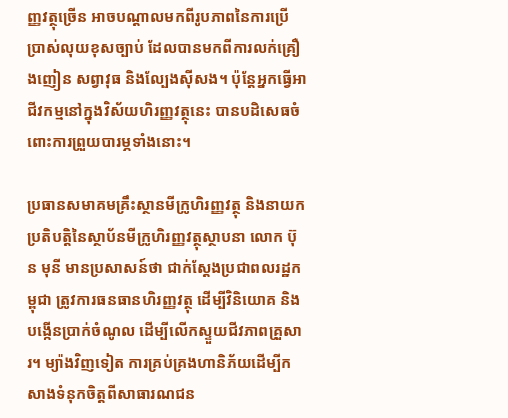ញ្ញវត្ថុច្រើន អាចបណ្ដាលមកពីរូបភាពនៃការប្រើប្រាស់លុយខុសច្បាប់ ដែលបានមកពីការលក់គ្រឿងញៀន សព្វាវុធ និងល្បែងស៊ីសង។ ប៉ុន្តែអ្នកធ្វើអាជីវកម្មនៅក្នុងវិស័យហិរញ្ញវត្ថុនេះ បានបដិសេធចំពោះការព្រួយបារម្ភទាំងនោះ។

ប្រធានសមាគមគ្រឹះស្ថានមីក្រូហិរញ្ញវត្ថុ និងនាយកប្រតិបត្តិនៃស្ថាប័នមីក្រូហិរញ្ញវត្ថុស្ថាបនា លោក ប៊ុន មុនី មានប្រសាសន៍ថា ជាក់ស្ដែងប្រជាពលរដ្ឋកម្ពុជា ត្រូវការធនធានហិរញ្ញវត្ថុ ដើម្បីវិនិយោគ និងបង្កើនប្រាក់ចំណូល ដើម្បីលើកស្ទួយជីវភាពគ្រួសារ។ ម្យ៉ាងវិញទៀត ការគ្រប់គ្រងហានិភ័យដើម្បីកសាងទំនុកចិត្តពីសាធារណជន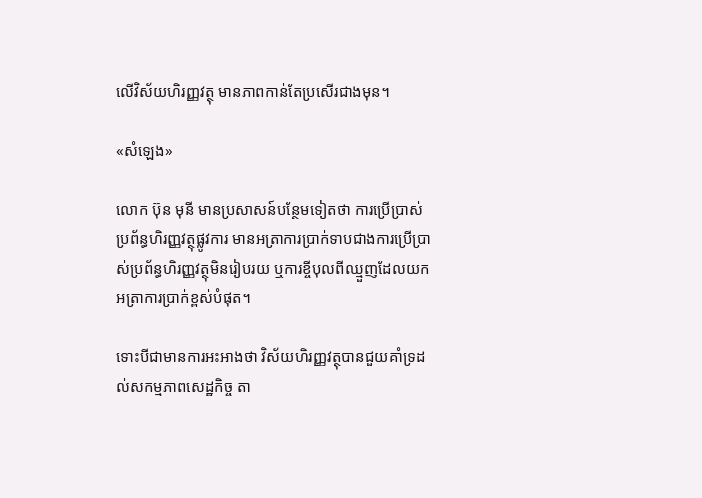លើវិស័យហិរញ្ញវត្ថុ មានភាពកាន់តែប្រសើរជាងមុន។

«សំឡេង»

លោក ប៊ុន មុនី មានប្រសាសន៍បន្ថែមទៀតថា ការប្រើប្រាស់ប្រព័ន្ធហិរញ្ញវត្ថុផ្លូវការ មានអត្រាការប្រាក់ទាបជាងការប្រើប្រាស់ប្រព័ន្ធហិរញ្ញវត្ថុមិនរៀបរយ ឬការខ្ចីបុលពីឈ្មួញដែលយកអត្រាការប្រាក់ខ្ពស់បំផុត។

ទោះបីជាមានការអះអាងថា វិស័យហិរញ្ញវត្ថុបានជួយគាំទ្រដល់សកម្មភាពសេដ្ឋកិច្ច តា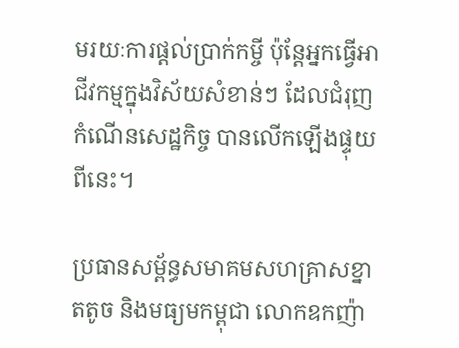មរយៈការផ្ដល់ប្រាក់កម្ចី ប៉ុន្តែអ្នកធ្វើអាជីវកម្មក្នុងវិស័យសំខាន់ៗ ដែលជំរុញកំណើនសេដ្ឋកិច្ច បានលើកឡើងផ្ទុយពីនេះ។

ប្រធានសម្ព័ន្ធសមាគមសហគ្រាសខ្នាតតូច និងមធ្យមកម្ពុជា លោកឧកញ៉ា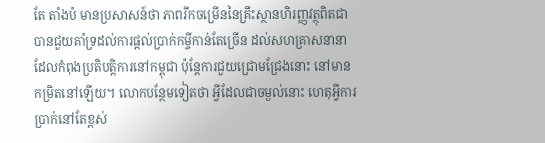តែ តាំងប៉ មានប្រសាសន៍ថា ភាពរីកចម្រើននៃគ្រឹះស្ថានហិរញ្ញវត្ថុពិតជាបានជួយគាំទ្រដល់ការផ្ដល់ប្រាក់កម្ចីកាន់តែច្រើន ដល់សហគ្រាសនានាដែលកំពុងប្រតិបត្តិការនៅកម្ពុជា ប៉ុន្តែការជួយជ្រោមជ្រែងនោះ នៅមានកម្រិតនៅឡើយ។ លោកបន្ថែមទៀតថា អ្វីដែលជាចម្ងល់នោះ ហេតុអ្វីការប្រាក់នៅតែខ្ពស់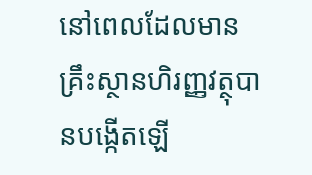នៅពេលដែលមានគ្រឹះស្ថានហិរញ្ញវត្ថុបានបង្កើតឡើ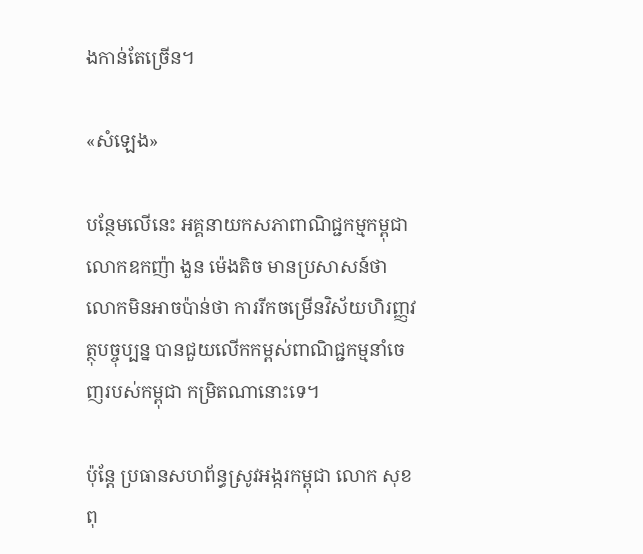ងកាន់តែច្រើន។

«សំឡេង»

បន្ថែមលើនេះ អគ្គនាយកសភាពាណិជ្ជកម្មកម្ពុជា លោកឧកញ៉ា ងួន ម៉េងតិច មានប្រសាសន៍ថា លោកមិនអាចប៉ាន់ថា ការរីកចម្រើនវិស័យហិរញ្ញវត្ថុបច្ចុប្បន្ន បានជួយលើកកម្ពស់ពាណិជ្ជកម្មនាំចេញរបស់កម្ពុជា កម្រិតណានោះទេ។

ប៉ុន្តែ ប្រធានសហព័ន្ធស្រូវអង្ករកម្ពុជា លោក សុខ ពុ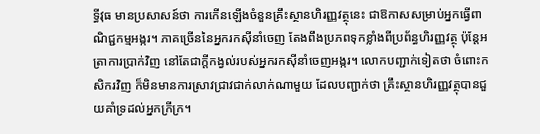ទ្ធីវុធ មានប្រសាសន៍ថា ការកើនឡើងចំនួនគ្រឹះស្ថានហិរញ្ញវត្ថុនេះ ជាឱកាសសម្រាប់អ្នកធ្វើពាណិជ្ជកម្មអង្ករ។ ភាគច្រើននៃអ្នករកស៊ីនាំចេញ តែងពឹងប្រភពទុកខ្លាំងពីប្រព័ន្ធហិរញ្ញវត្ថុ ប៉ុន្តែអត្រាការប្រាក់វិញ នៅតែជាក្ដីកង្វល់របស់អ្នករកស៊ីនាំចេញអង្ករ។ លោកបញ្ជាក់ទៀតថា ចំពោះកសិករវិញ ក៏មិនមានការស្រាវជ្រាវជាក់លាក់ណាមួយ ដែលបញ្ជាក់ថា គ្រឹះស្ថានហិរញ្ញវត្ថុបានជួយគាំទ្រដល់អ្នកក្រីក្រ។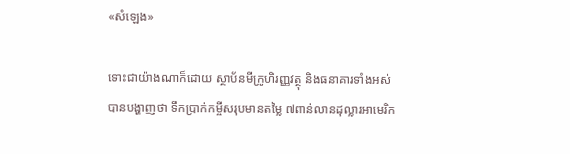«សំឡេង»

ទោះជាយ៉ាងណាក៏ដោយ ស្ថាប័នមីក្រូហិរញ្ញវត្ថុ និងធនាគារទាំងអស់ បានបង្ហាញថា ទឹកប្រាក់កម្ចីសរុបមានតម្លៃ ៧ពាន់លានដុល្លារអាមេរិក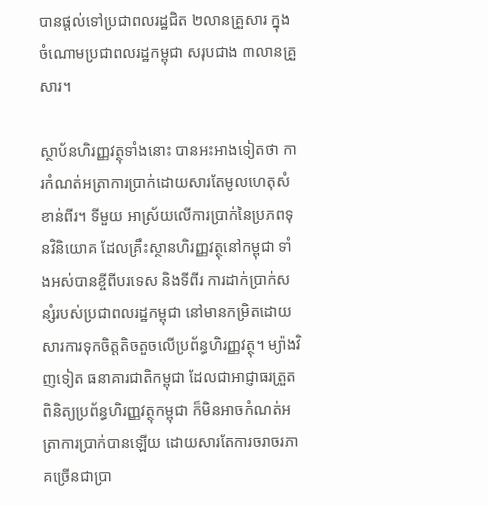បានផ្ដល់ទៅប្រជាពលរដ្ឋជិត ២លានគ្រួសារ ក្នុងចំណោមប្រជាពលរដ្ឋកម្ពុជា សរុបជាង ៣លានគ្រួសារ។

ស្ថាប័នហិរញ្ញវត្ថុទាំងនោះ បានអះអាងទៀតថា ការកំណត់អត្រាការប្រាក់ដោយសារតែមូលហេតុសំខាន់ពីរ។ ទីមួយ អាស្រ័យលើការប្រាក់នៃប្រភពទុនវិនិយោគ ដែលគ្រឹះស្ថានហិរញ្ញវត្ថុនៅកម្ពុជា ទាំងអស់បានខ្ចីពីបរទេស និងទីពីរ ការដាក់ប្រាក់សន្សំរបស់ប្រជាពលរដ្ឋកម្ពុជា នៅមានកម្រិតដោយសារការទុកចិត្តតិចតួចលើប្រព័ន្ធហិរញ្ញវត្ថុ។ ម្យ៉ាងវិញទៀត ធនាគារជាតិកម្ពុជា ដែលជាអាជ្ញាធរត្រួតពិនិត្យប្រព័ន្ធហិរញ្ញវត្ថុកម្ពុជា ក៏មិនអាចកំណត់អត្រាការប្រាក់បានឡើយ ដោយសារតែការចរាចរភាគច្រើនជាប្រា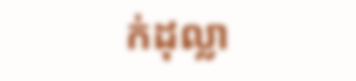ក់ដុល្លា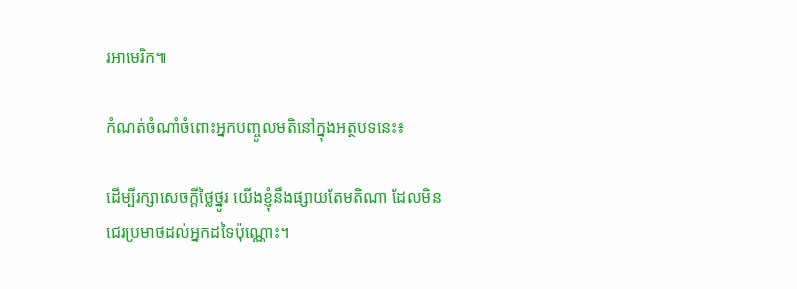រអាមេរិក៕

កំណត់ចំណាំចំពោះអ្នកបញ្ចូលមតិនៅក្នុងអត្ថបទនេះ៖

ដើម្បីរក្សាសេចក្ដីថ្លៃថ្នូរ យើងខ្ញុំនឹងផ្សាយតែមតិណា ដែលមិនជេរប្រមាថដល់អ្នកដទៃប៉ុណ្ណោះ។